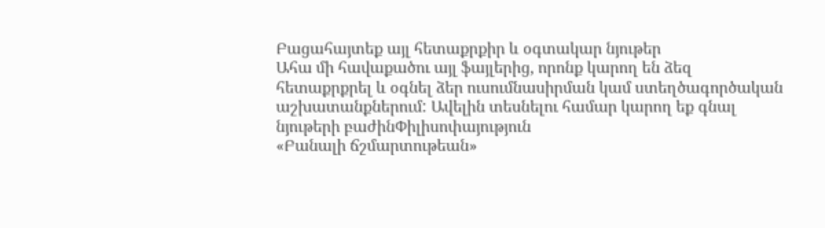Բացահայտեք այլ հետաքրքիր և օգտակար նյութեր
Ահա մի հավաքածու այլ ֆայլերից, որոնք կարող են ձեզ հետաքրքրել և օգնել ձեր ուսումնասիրման կամ ստեղծագործական աշխատանքներում: Ավելին տեսնելու համար կարող եք գնալ նյութերի բաժինՓիլիսոփայություն
«Բանալի ճշմարտութեան»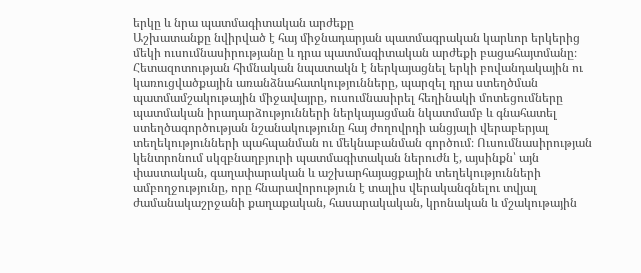երկը և նրա պատմագիտական արժեքը
Աշխատանքը նվիրված է հայ միջնադարյան պատմագրական կարևոր երկերից մեկի ուսումնասիրությանը և դրա պատմագիտական արժեքի բացահայտմանը։ Հետազոտության հիմնական նպատակն է ներկայացնել երկի բովանդակային ու կառուցվածքային առանձնահատկությունները, պարզել դրա ստեղծման պատմամշակութային միջավայրը, ուսումնասիրել հեղինակի մոտեցումները պատմական իրադարձությունների ներկայացման նկատմամբ և գնահատել ստեղծագործության նշանակությունը հայ ժողովրդի անցյալի վերաբերյալ տեղեկությունների պահպանման ու մեկնաբանման գործում։ Ուսումնասիրության կենտրոնում սկզբնաղբյուրի պատմագիտական ներուժն է, այսինքն՝ այն փաստական, գաղափարական և աշխարհայացքային տեղեկությունների ամբողջությունը, որը հնարավորություն է տալիս վերականգնելու տվյալ ժամանակաշրջանի քաղաքական, հասարակական, կրոնական և մշակութային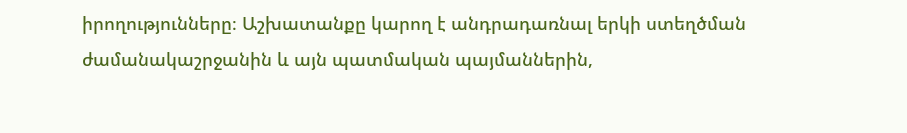իրողությունները։ Աշխատանքը կարող է անդրադառնալ երկի ստեղծման ժամանակաշրջանին և այն պատմական պայմաններին,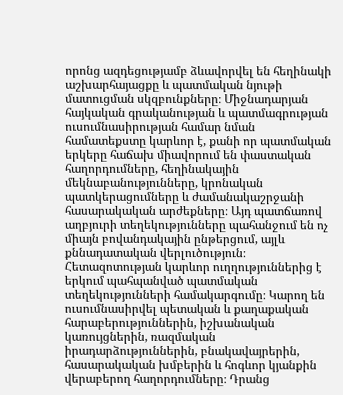որոնց ազդեցությամբ ձևավորվել են հեղինակի աշխարհայացքը և պատմական նյութի մատուցման սկզբունքները։ Միջնադարյան հայկական գրականության և պատմագրության ուսումնասիրության համար նման համատեքստը կարևոր է, քանի որ պատմական երկերը հաճախ միավորում են փաստական հաղորդումները, հեղինակային մեկնաբանությունները, կրոնական պատկերացումները և ժամանակաշրջանի հասարակական արժեքները։ Այդ պատճառով աղբյուրի տեղեկությունները պահանջում են ոչ միայն բովանդակային ընթերցում, այլև քննադատական վերլուծություն։ Հետազոտության կարևոր ուղղություններից է երկում պահպանված պատմական տեղեկությունների համակարգումը։ Կարող են ուսումնասիրվել պետական և քաղաքական հարաբերություններին, իշխանական կառույցներին, ռազմական իրադարձություններին, բնակավայրերին, հասարակական խմբերին և հոգևոր կյանքին վերաբերող հաղորդումները։ Դրանց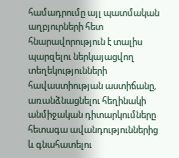համադրումը այլ պատմական աղբյուրների հետ հնարավորություն է տալիս պարզելու ներկայացվող տեղեկությունների հավաստիության աստիճանը, առանձնացնելու հեղինակի անմիջական դիտարկումները հետագա ավանդություններից և գնահատելու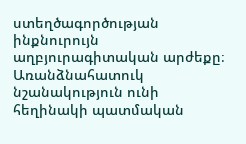ստեղծագործության ինքնուրույն աղբյուրագիտական արժեքը։ Առանձնահատուկ նշանակություն ունի հեղինակի պատմական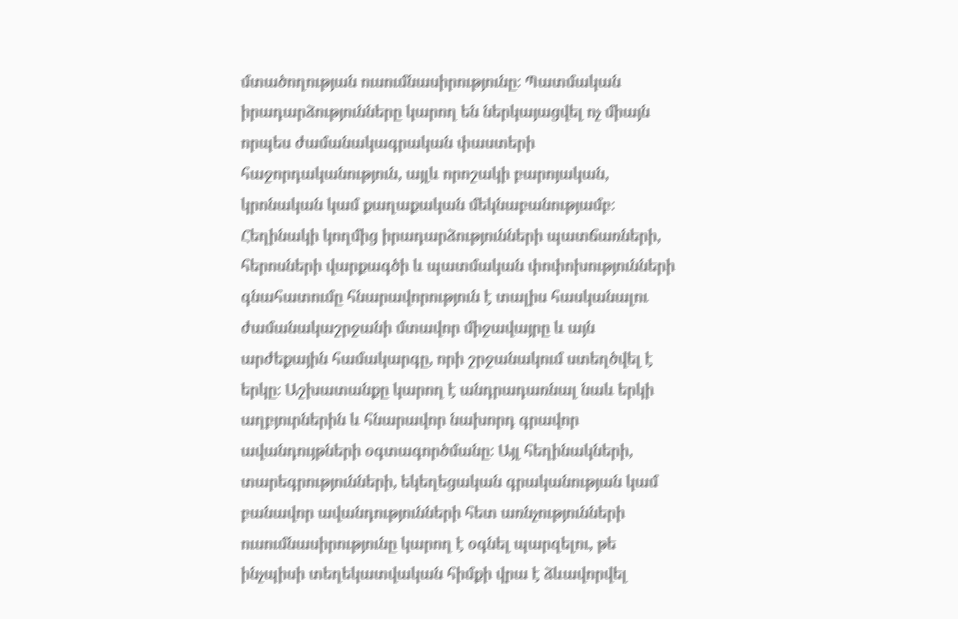մտածողության ուսումնասիրությունը։ Պատմական իրադարձությունները կարող են ներկայացվել ոչ միայն որպես ժամանակագրական փաստերի հաջորդականություն, այլև որոշակի բարոյական, կրոնական կամ քաղաքական մեկնաբանությամբ։ Հեղինակի կողմից իրադարձությունների պատճառների, հերոսների վարքագծի և պատմական փոփոխությունների գնահատումը հնարավորություն է տալիս հասկանալու ժամանակաշրջանի մտավոր միջավայրը և այն արժեքային համակարգը, որի շրջանակում ստեղծվել է երկը։ Աշխատանքը կարող է անդրադառնալ նաև երկի աղբյուրներին և հնարավոր նախորդ գրավոր ավանդույթների օգտագործմանը։ Այլ հեղինակների, տարեգրությունների, եկեղեցական գրականության կամ բանավոր ավանդությունների հետ առնչությունների ուսումնասիրությունը կարող է օգնել պարզելու, թե ինչպիսի տեղեկատվական հիմքի վրա է ձևավորվել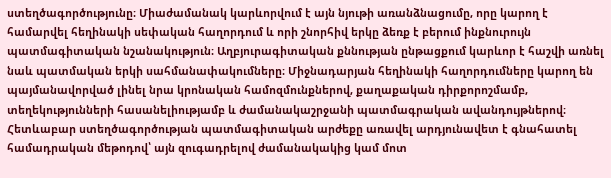ստեղծագործությունը։ Միաժամանակ կարևորվում է այն նյութի առանձնացումը, որը կարող է համարվել հեղինակի սեփական հաղորդում և որի շնորհիվ երկը ձեռք է բերում ինքնուրույն պատմագիտական նշանակություն։ Աղբյուրագիտական քննության ընթացքում կարևոր է հաշվի առնել նաև պատմական երկի սահմանափակումները։ Միջնադարյան հեղինակի հաղորդումները կարող են պայմանավորված լինել նրա կրոնական համոզմունքներով, քաղաքական դիրքորոշմամբ, տեղեկությունների հասանելիությամբ և ժամանակաշրջանի պատմագրական ավանդույթներով։ Հետևաբար ստեղծագործության պատմագիտական արժեքը առավել արդյունավետ է գնահատել համադրական մեթոդով՝ այն զուգադրելով ժամանակակից կամ մոտ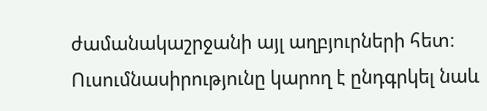ժամանակաշրջանի այլ աղբյուրների հետ։ Ուսումնասիրությունը կարող է ընդգրկել նաև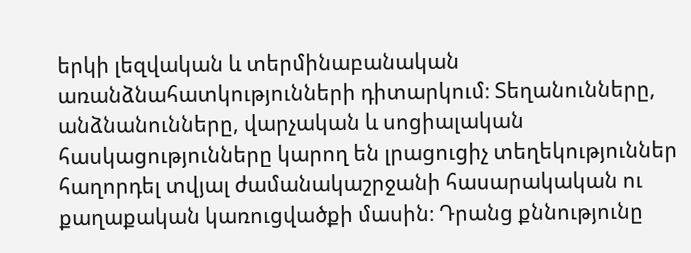երկի լեզվական և տերմինաբանական առանձնահատկությունների դիտարկում։ Տեղանունները, անձնանունները, վարչական և սոցիալական հասկացությունները կարող են լրացուցիչ տեղեկություններ հաղորդել տվյալ ժամանակաշրջանի հասարակական ու քաղաքական կառուցվածքի մասին։ Դրանց քննությունը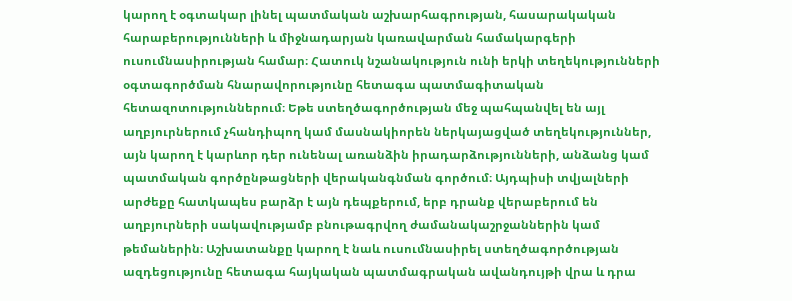կարող է օգտակար լինել պատմական աշխարհագրության, հասարակական հարաբերությունների և միջնադարյան կառավարման համակարգերի ուսումնասիրության համար։ Հատուկ նշանակություն ունի երկի տեղեկությունների օգտագործման հնարավորությունը հետագա պատմագիտական հետազոտություններում։ Եթե ստեղծագործության մեջ պահպանվել են այլ աղբյուրներում չհանդիպող կամ մասնակիորեն ներկայացված տեղեկություններ, այն կարող է կարևոր դեր ունենալ առանձին իրադարձությունների, անձանց կամ պատմական գործընթացների վերականգնման գործում։ Այդպիսի տվյալների արժեքը հատկապես բարձր է այն դեպքերում, երբ դրանք վերաբերում են աղբյուրների սակավությամբ բնութագրվող ժամանակաշրջաններին կամ թեմաներին։ Աշխատանքը կարող է նաև ուսումնասիրել ստեղծագործության ազդեցությունը հետագա հայկական պատմագրական ավանդույթի վրա և դրա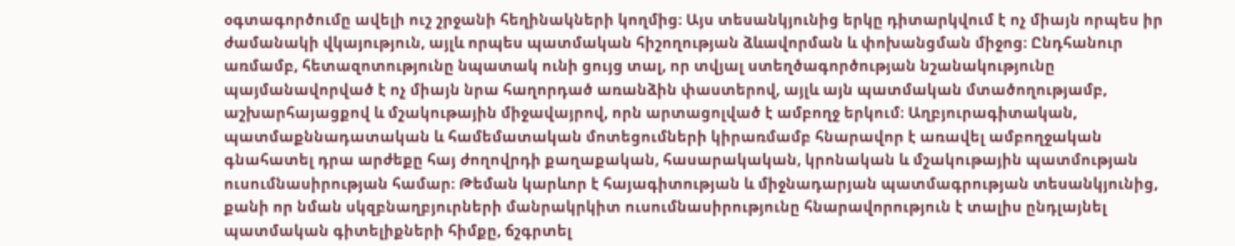օգտագործումը ավելի ուշ շրջանի հեղինակների կողմից։ Այս տեսանկյունից երկը դիտարկվում է ոչ միայն որպես իր ժամանակի վկայություն, այլև որպես պատմական հիշողության ձևավորման և փոխանցման միջոց։ Ընդհանուր առմամբ, հետազոտությունը նպատակ ունի ցույց տալ, որ տվյալ ստեղծագործության նշանակությունը պայմանավորված է ոչ միայն նրա հաղորդած առանձին փաստերով, այլև այն պատմական մտածողությամբ, աշխարհայացքով և մշակութային միջավայրով, որն արտացոլված է ամբողջ երկում։ Աղբյուրագիտական, պատմաքննադատական և համեմատական մոտեցումների կիրառմամբ հնարավոր է առավել ամբողջական գնահատել դրա արժեքը հայ ժողովրդի քաղաքական, հասարակական, կրոնական և մշակութային պատմության ուսումնասիրության համար։ Թեման կարևոր է հայագիտության և միջնադարյան պատմագրության տեսանկյունից, քանի որ նման սկզբնաղբյուրների մանրակրկիտ ուսումնասիրությունը հնարավորություն է տալիս ընդլայնել պատմական գիտելիքների հիմքը, ճշգրտել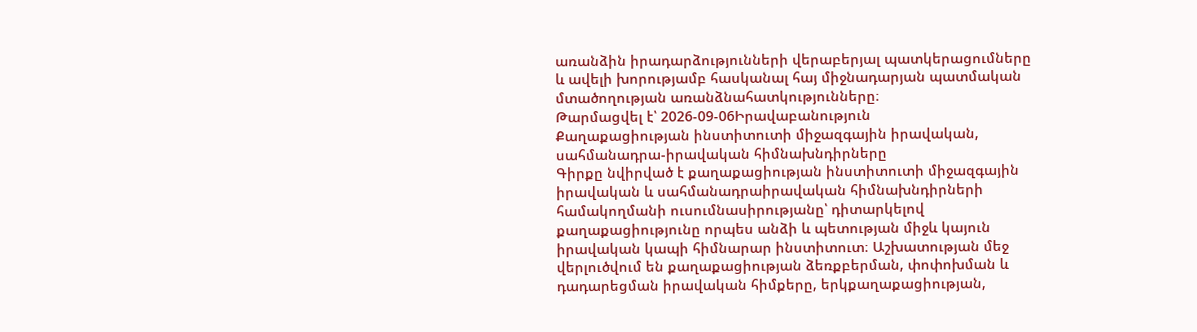առանձին իրադարձությունների վերաբերյալ պատկերացումները և ավելի խորությամբ հասկանալ հայ միջնադարյան պատմական մտածողության առանձնահատկությունները։
Թարմացվել է՝ 2026-09-06Իրավաբանություն
Քաղաքացիության ինստիտուտի միջազգային իրավական, սահմանադրա-իրավական հիմնախնդիրները
Գիրքը նվիրված է քաղաքացիության ինստիտուտի միջազգային իրավական և սահմանադրաիրավական հիմնախնդիրների համակողմանի ուսումնասիրությանը՝ դիտարկելով քաղաքացիությունը որպես անձի և պետության միջև կայուն իրավական կապի հիմնարար ինստիտուտ։ Աշխատության մեջ վերլուծվում են քաղաքացիության ձեռքբերման, փոփոխման և դադարեցման իրավական հիմքերը, երկքաղաքացիության,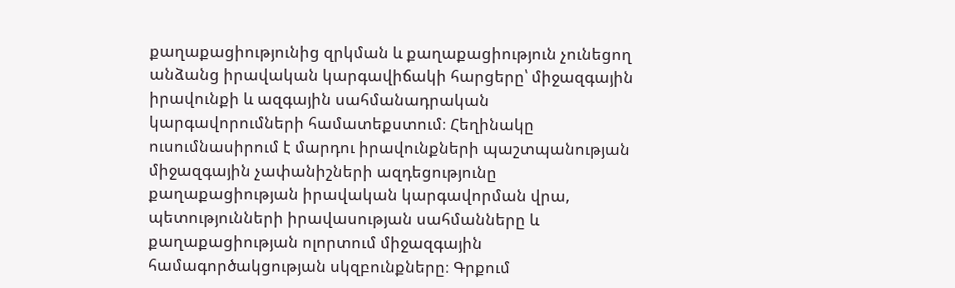քաղաքացիությունից զրկման և քաղաքացիություն չունեցող անձանց իրավական կարգավիճակի հարցերը՝ միջազգային իրավունքի և ազգային սահմանադրական կարգավորումների համատեքստում։ Հեղինակը ուսումնասիրում է մարդու իրավունքների պաշտպանության միջազգային չափանիշների ազդեցությունը քաղաքացիության իրավական կարգավորման վրա, պետությունների իրավասության սահմանները և քաղաքացիության ոլորտում միջազգային համագործակցության սկզբունքները։ Գրքում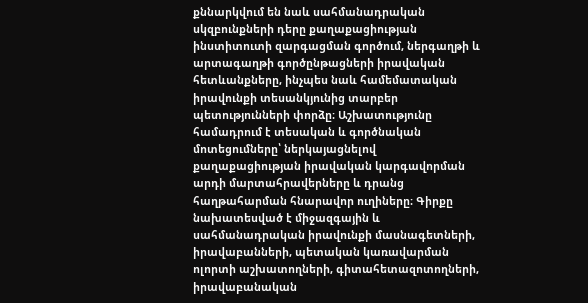քննարկվում են նաև սահմանադրական սկզբունքների դերը քաղաքացիության ինստիտուտի զարգացման գործում, ներգաղթի և արտագաղթի գործընթացների իրավական հետևանքները, ինչպես նաև համեմատական իրավունքի տեսանկյունից տարբեր պետությունների փորձը։ Աշխատությունը համադրում է տեսական և գործնական մոտեցումները՝ ներկայացնելով քաղաքացիության իրավական կարգավորման արդի մարտահրավերները և դրանց հաղթահարման հնարավոր ուղիները։ Գիրքը նախատեսված է միջազգային և սահմանադրական իրավունքի մասնագետների, իրավաբանների, պետական կառավարման ոլորտի աշխատողների, գիտահետազոտողների, իրավաբանական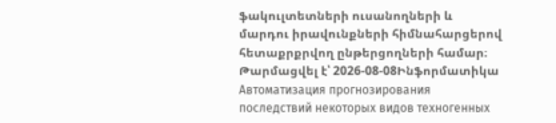ֆակուլտետների ուսանողների և մարդու իրավունքների հիմնահարցերով հետաքրքրվող ընթերցողների համար։
Թարմացվել է՝ 2026-08-08Ինֆորմատիկա
Автоматизация прогнозирования последствий некоторых видов техногенных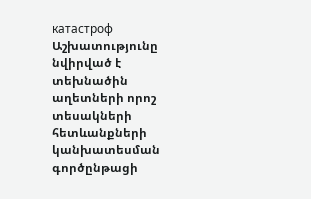катастроф
Աշխատությունը նվիրված է տեխնածին աղետների որոշ տեսակների հետևանքների կանխատեսման գործընթացի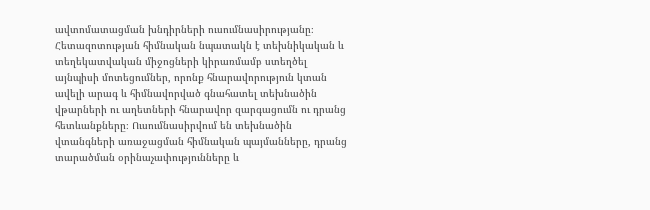ավտոմատացման խնդիրների ուսումնասիրությանը։ Հետազոտության հիմնական նպատակն է տեխնիկական և տեղեկատվական միջոցների կիրառմամբ ստեղծել այնպիսի մոտեցումներ, որոնք հնարավորություն կտան ավելի արագ և հիմնավորված գնահատել տեխնածին վթարների ու աղետների հնարավոր զարգացումն ու դրանց հետևանքները։ Ուսումնասիրվում են տեխնածին վտանգների առաջացման հիմնական պայմանները, դրանց տարածման օրինաչափությունները և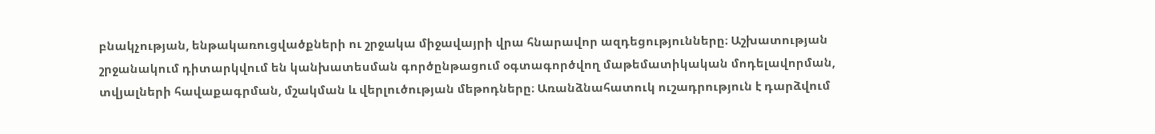բնակչության, ենթակառուցվածքների ու շրջակա միջավայրի վրա հնարավոր ազդեցությունները։ Աշխատության շրջանակում դիտարկվում են կանխատեսման գործընթացում օգտագործվող մաթեմատիկական մոդելավորման, տվյալների հավաքագրման, մշակման և վերլուծության մեթոդները։ Առանձնահատուկ ուշադրություն է դարձվում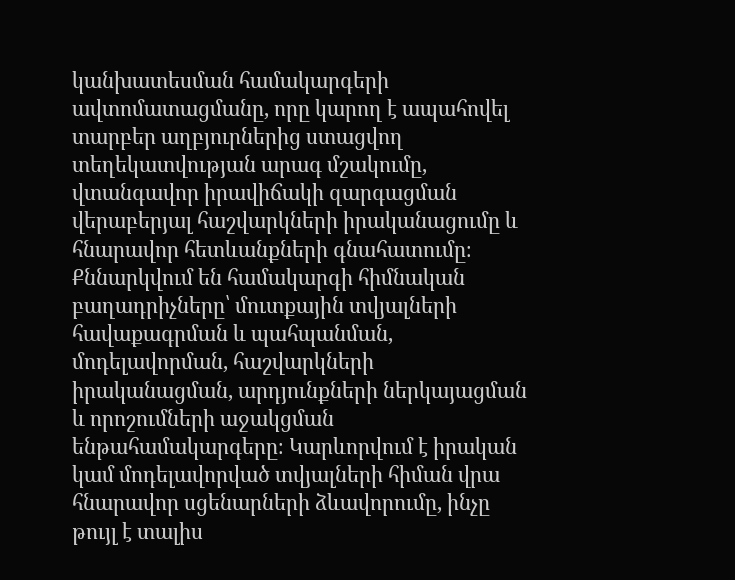կանխատեսման համակարգերի ավտոմատացմանը, որը կարող է ապահովել տարբեր աղբյուրներից ստացվող տեղեկատվության արագ մշակումը, վտանգավոր իրավիճակի զարգացման վերաբերյալ հաշվարկների իրականացումը և հնարավոր հետևանքների գնահատումը։ Քննարկվում են համակարգի հիմնական բաղադրիչները՝ մուտքային տվյալների հավաքագրման և պահպանման, մոդելավորման, հաշվարկների իրականացման, արդյունքների ներկայացման և որոշումների աջակցման ենթահամակարգերը։ Կարևորվում է իրական կամ մոդելավորված տվյալների հիման վրա հնարավոր սցենարների ձևավորումը, ինչը թույլ է տալիս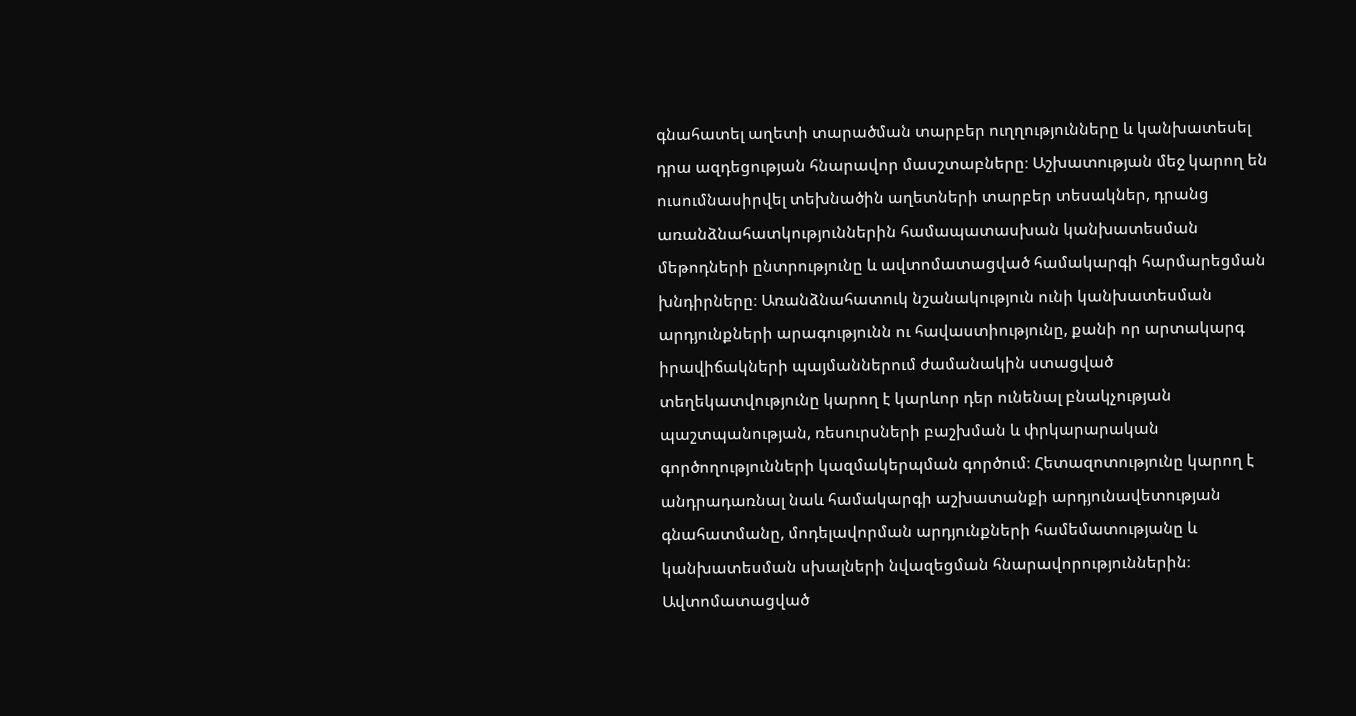գնահատել աղետի տարածման տարբեր ուղղությունները և կանխատեսել դրա ազդեցության հնարավոր մասշտաբները։ Աշխատության մեջ կարող են ուսումնասիրվել տեխնածին աղետների տարբեր տեսակներ, դրանց առանձնահատկություններին համապատասխան կանխատեսման մեթոդների ընտրությունը և ավտոմատացված համակարգի հարմարեցման խնդիրները։ Առանձնահատուկ նշանակություն ունի կանխատեսման արդյունքների արագությունն ու հավաստիությունը, քանի որ արտակարգ իրավիճակների պայմաններում ժամանակին ստացված տեղեկատվությունը կարող է կարևոր դեր ունենալ բնակչության պաշտպանության, ռեսուրսների բաշխման և փրկարարական գործողությունների կազմակերպման գործում։ Հետազոտությունը կարող է անդրադառնալ նաև համակարգի աշխատանքի արդյունավետության գնահատմանը, մոդելավորման արդյունքների համեմատությանը և կանխատեսման սխալների նվազեցման հնարավորություններին։ Ավտոմատացված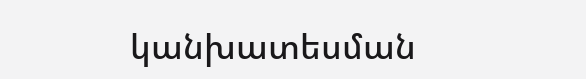կանխատեսման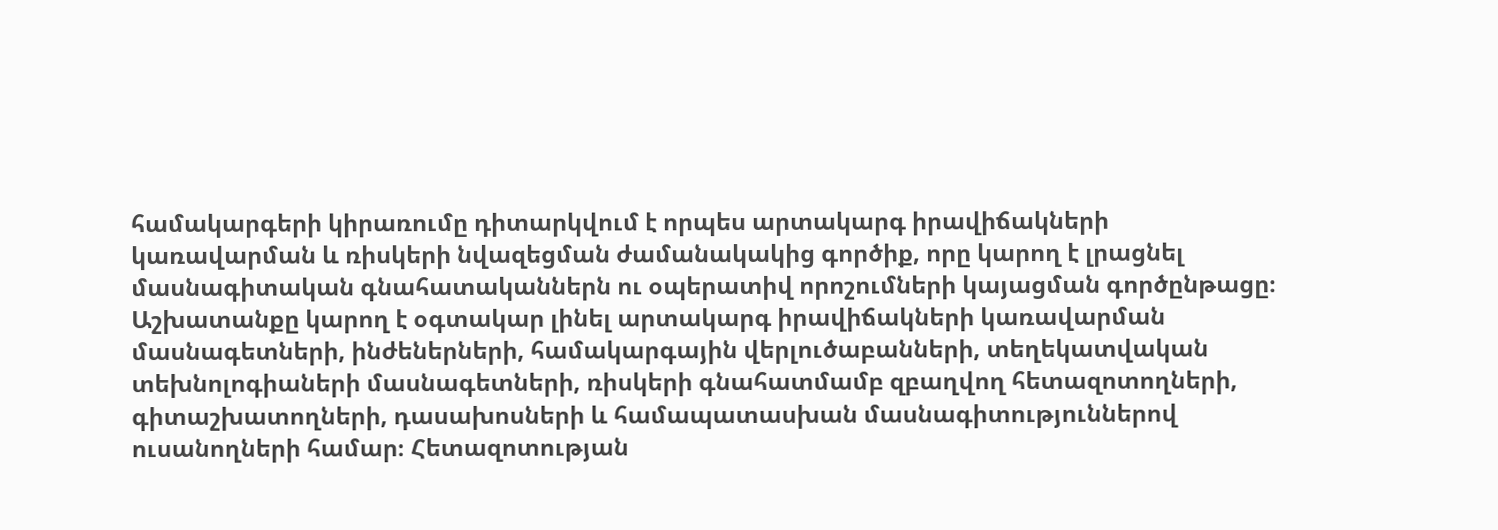համակարգերի կիրառումը դիտարկվում է որպես արտակարգ իրավիճակների կառավարման և ռիսկերի նվազեցման ժամանակակից գործիք, որը կարող է լրացնել մասնագիտական գնահատականներն ու օպերատիվ որոշումների կայացման գործընթացը։ Աշխատանքը կարող է օգտակար լինել արտակարգ իրավիճակների կառավարման մասնագետների, ինժեներների, համակարգային վերլուծաբանների, տեղեկատվական տեխնոլոգիաների մասնագետների, ռիսկերի գնահատմամբ զբաղվող հետազոտողների, գիտաշխատողների, դասախոսների և համապատասխան մասնագիտություններով ուսանողների համար։ Հետազոտության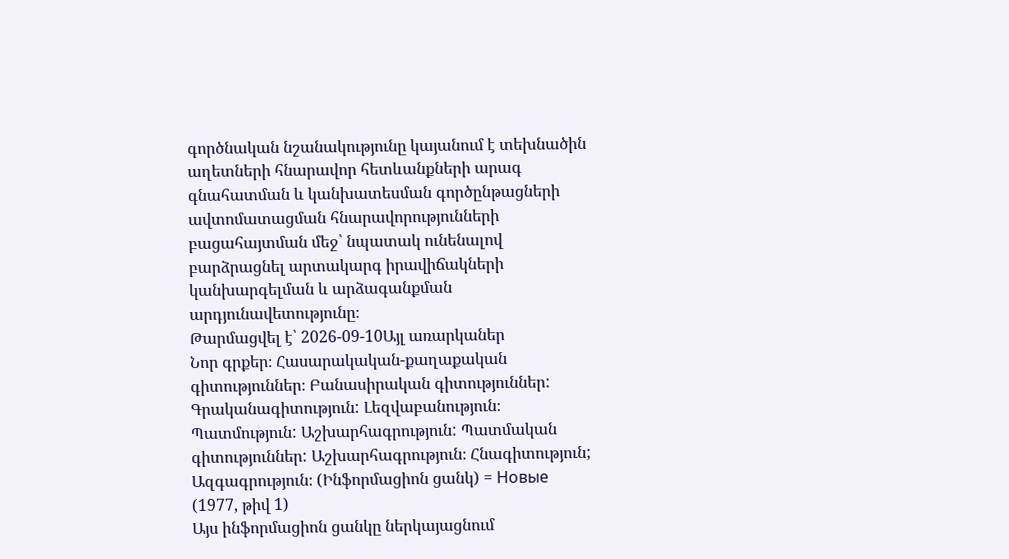գործնական նշանակությունը կայանում է տեխնածին աղետների հնարավոր հետևանքների արագ գնահատման և կանխատեսման գործընթացների ավտոմատացման հնարավորությունների բացահայտման մեջ՝ նպատակ ունենալով բարձրացնել արտակարգ իրավիճակների կանխարգելման և արձագանքման արդյունավետությունը։
Թարմացվել է՝ 2026-09-10Այլ առարկաներ
Նոր գրքեր։ Հասարակական-քաղաքական գիտություններ։ Բանասիրական գիտություններ: Գրականագիտություն: Լեզվաբանություն։ Պատմություն: Աշխարհագրություն: Պատմական գիտություններ: Աշխարհագրություն։ Հնագիտություն; Ազգագրություն։ (Ինֆորմացիոն ցանկ) = Новые (1977, թիվ 1)
Այս ինֆորմացիոն ցանկը ներկայացնում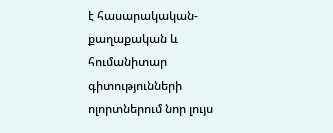է հասարակական-քաղաքական և հումանիտար գիտությունների ոլորտներում նոր լույս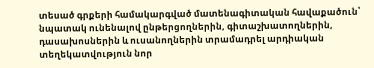տեսած գրքերի համակարգված մատենագիտական հավաքածուն՝ նպատակ ունենալով ընթերցողներին, գիտաշխատողներին, դասախոսներին և ուսանողներին տրամադրել արդիական տեղեկատվություն նոր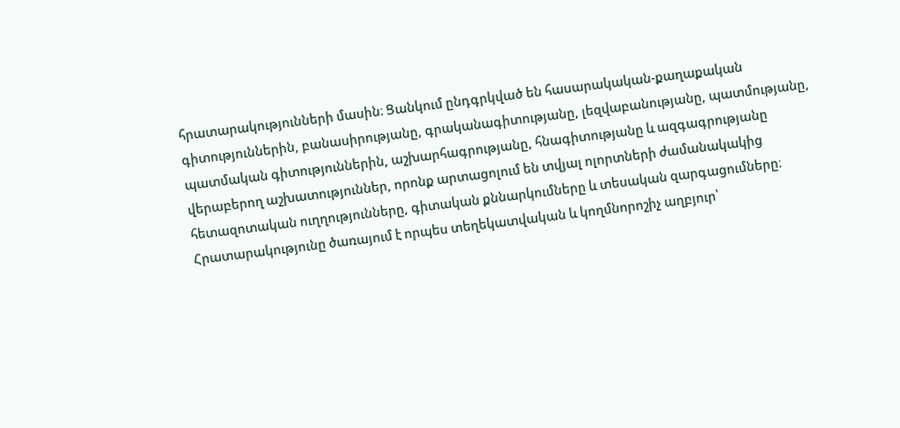հրատարակությունների մասին։ Ցանկում ընդգրկված են հասարակական-քաղաքական գիտություններին, բանասիրությանը, գրականագիտությանը, լեզվաբանությանը, պատմությանը, պատմական գիտություններին, աշխարհագրությանը, հնագիտությանը և ազգագրությանը վերաբերող աշխատություններ, որոնք արտացոլում են տվյալ ոլորտների ժամանակակից հետազոտական ուղղությունները, գիտական քննարկումները և տեսական զարգացումները։ Հրատարակությունը ծառայում է որպես տեղեկատվական և կողմնորոշիչ աղբյուր՝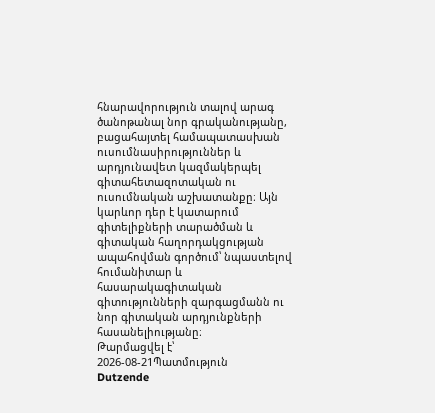հնարավորություն տալով արագ ծանոթանալ նոր գրականությանը, բացահայտել համապատասխան ուսումնասիրություններ և արդյունավետ կազմակերպել գիտահետազոտական ու ուսումնական աշխատանքը։ Այն կարևոր դեր է կատարում գիտելիքների տարածման և գիտական հաղորդակցության ապահովման գործում՝ նպաստելով հումանիտար և հասարակագիտական գիտությունների զարգացմանն ու նոր գիտական արդյունքների հասանելիությանը։
Թարմացվել է՝ 2026-08-21Պատմություն
Dutzende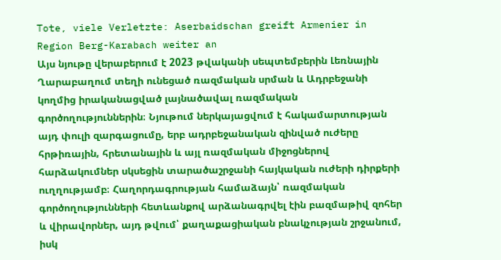Tote, viele Verletzte: Aserbaidschan greift Armenier in Region Berg-Karabach weiter an
Այս նյութը վերաբերում է 2023 թվականի սեպտեմբերին Լեռնային Ղարաբաղում տեղի ունեցած ռազմական սրման և Ադրբեջանի կողմից իրականացված լայնածավալ ռազմական գործողություններին։ Նյութում ներկայացվում է հակամարտության այդ փուլի զարգացումը, երբ ադրբեջանական զինված ուժերը հրթիռային, հրետանային և այլ ռազմական միջոցներով հարձակումներ սկսեցին տարածաշրջանի հայկական ուժերի դիրքերի ուղղությամբ։ Հաղորդագրության համաձայն՝ ռազմական գործողությունների հետևանքով արձանագրվել էին բազմաթիվ զոհեր և վիրավորներ, այդ թվում՝ քաղաքացիական բնակչության շրջանում, իսկ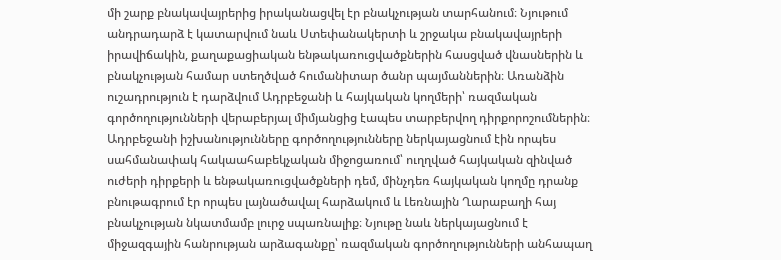մի շարք բնակավայրերից իրականացվել էր բնակչության տարհանում։ Նյութում անդրադարձ է կատարվում նաև Ստեփանակերտի և շրջակա բնակավայրերի իրավիճակին, քաղաքացիական ենթակառուցվածքներին հասցված վնասներին և բնակչության համար ստեղծված հումանիտար ծանր պայմաններին։ Առանձին ուշադրություն է դարձվում Ադրբեջանի և հայկական կողմերի՝ ռազմական գործողությունների վերաբերյալ միմյանցից էապես տարբերվող դիրքորոշումներին։ Ադրբեջանի իշխանությունները գործողությունները ներկայացնում էին որպես սահմանափակ հակաահաբեկչական միջոցառում՝ ուղղված հայկական զինված ուժերի դիրքերի և ենթակառուցվածքների դեմ, մինչդեռ հայկական կողմը դրանք բնութագրում էր որպես լայնածավալ հարձակում և Լեռնային Ղարաբաղի հայ բնակչության նկատմամբ լուրջ սպառնալիք։ Նյութը նաև ներկայացնում է միջազգային հանրության արձագանքը՝ ռազմական գործողությունների անհապաղ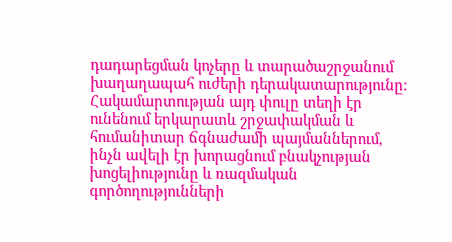դադարեցման կոչերը և տարածաշրջանում խաղաղապահ ուժերի դերակատարությունը։ Հակամարտության այդ փուլը տեղի էր ունենում երկարատև շրջափակման և հումանիտար ճգնաժամի պայմաններում, ինչն ավելի էր խորացնում բնակչության խոցելիությունը և ռազմական գործողությունների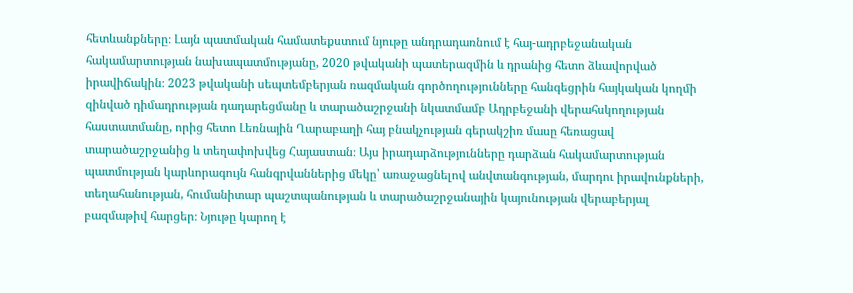հետևանքները։ Լայն պատմական համատեքստում նյութը անդրադառնում է հայ-ադրբեջանական հակամարտության նախապատմությանը, 2020 թվականի պատերազմին և դրանից հետո ձևավորված իրավիճակին։ 2023 թվականի սեպտեմբերյան ռազմական գործողությունները հանգեցրին հայկական կողմի զինված դիմադրության դադարեցմանը և տարածաշրջանի նկատմամբ Ադրբեջանի վերահսկողության հաստատմանը, որից հետո Լեռնային Ղարաբաղի հայ բնակչության գերակշիռ մասը հեռացավ տարածաշրջանից և տեղափոխվեց Հայաստան։ Այս իրադարձությունները դարձան հակամարտության պատմության կարևորագույն հանգրվաններից մեկը՝ առաջացնելով անվտանգության, մարդու իրավունքների, տեղահանության, հումանիտար պաշտպանության և տարածաշրջանային կայունության վերաբերյալ բազմաթիվ հարցեր։ Նյութը կարող է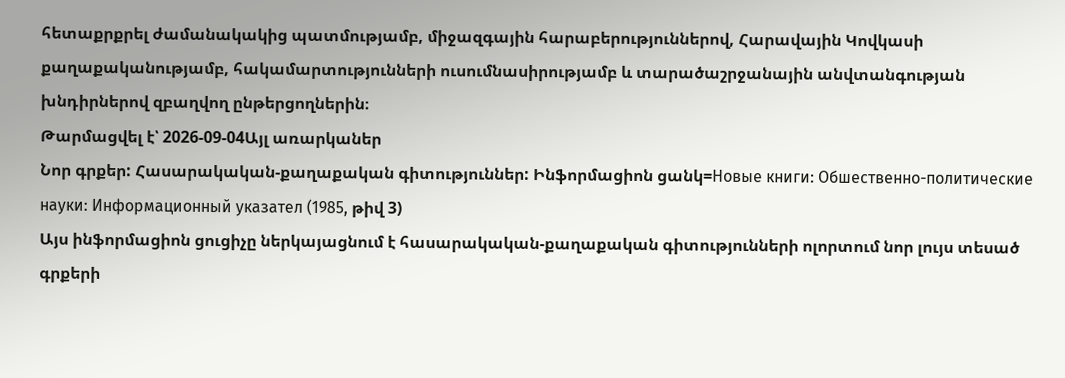հետաքրքրել ժամանակակից պատմությամբ, միջազգային հարաբերություններով, Հարավային Կովկասի քաղաքականությամբ, հակամարտությունների ուսումնասիրությամբ և տարածաշրջանային անվտանգության խնդիրներով զբաղվող ընթերցողներին։
Թարմացվել է՝ 2026-09-04Այլ առարկաներ
Նոր գրքեր: Հասարակական-քաղաքական գիտություններ: Ինֆորմացիոն ցանկ=Новые книги: Обшественно-политические науки: Информационный указател (1985, թիվ 3)
Այս ինֆորմացիոն ցուցիչը ներկայացնում է հասարակական-քաղաքական գիտությունների ոլորտում նոր լույս տեսած գրքերի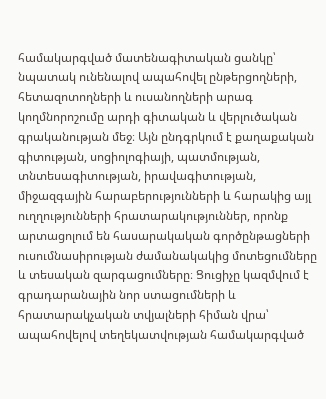համակարգված մատենագիտական ցանկը՝ նպատակ ունենալով ապահովել ընթերցողների, հետազոտողների և ուսանողների արագ կողմնորոշումը արդի գիտական և վերլուծական գրականության մեջ։ Այն ընդգրկում է քաղաքական գիտության, սոցիոլոգիայի, պատմության, տնտեսագիտության, իրավագիտության, միջազգային հարաբերությունների և հարակից այլ ուղղությունների հրատարակություններ, որոնք արտացոլում են հասարակական գործընթացների ուսումնասիրության ժամանակակից մոտեցումները և տեսական զարգացումները։ Ցուցիչը կազմվում է գրադարանային նոր ստացումների և հրատարակչական տվյալների հիման վրա՝ ապահովելով տեղեկատվության համակարգված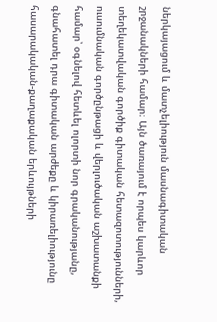ներկայացում և մատչելիություն մասնագիտական շրջանակների համար։ Այն ծառայում է որպես կարևոր տեղեկատվական գործիք գիտական հետազոտությունների, ուսումնական գործընթացի և վերլուծական աշխատանքի համար՝ օգնելով հետևել ոլորտի նոր գրականությանը, գնահատել դրա գիտական արժեքը և կիրառելիությունը հասարակական-քաղաքական երևույթների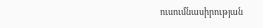ուսումնասիրության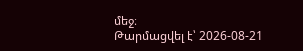մեջ։
Թարմացվել է՝ 2026-08-21